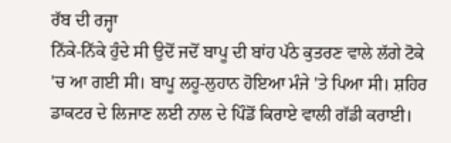ਰੱਬ ਦੀ ਰਜ੍ਹਾ
ਨਿੱਕੇ-ਨਿੱਕੇ ਹੁੰਦੇ ਸੀ ਉਦੋਂ ਜਦੋਂ ਬਾਪੂ ਦੀ ਬਾਂਹ ਪੱਠੇ ਕੁਤਰਣ ਵਾਲੇ ਲੱਗੇ ਟੋਕੇ 'ਚ ਆ ਗਈ ਸੀ। ਬਾਪੂ ਲਹੂ-ਲੁਹਾਨ ਹੋਇਆ ਮੰਜੇ 'ਤੇ ਪਿਆ ਸੀ। ਸ਼ਹਿਰ ਡਾਕਟਰ ਦੇ ਲਿਜਾਣ ਲਈ ਨਾਲ ਦੇ ਪਿੰਡੋਂ ਕਿਰਾਏ ਵਾਲੀ ਗੱਡੀ ਕਰਾਈ।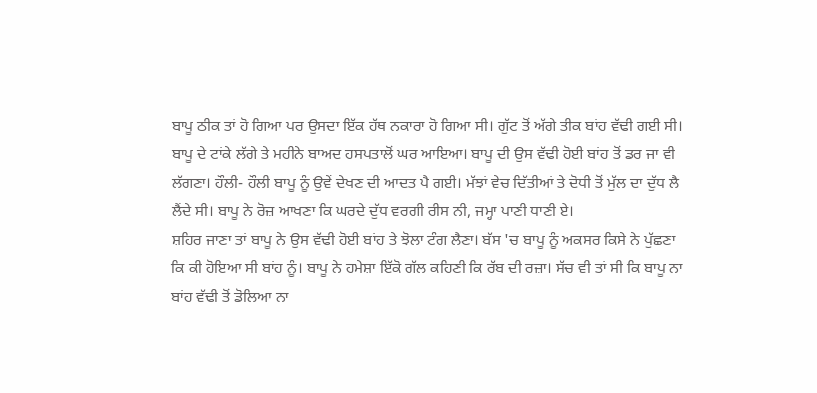ਬਾਪੂ ਠੀਕ ਤਾਂ ਹੋ ਗਿਆ ਪਰ ਉਸਦਾ ਇੱਕ ਹੱਥ ਨਕਾਰਾ ਹੋ ਗਿਆ ਸੀ। ਗੁੱਟ ਤੋਂ ਅੱਗੇ ਤੀਕ ਬਾਂਹ ਵੱਢੀ ਗਈ ਸੀ। ਬਾਪੂ ਦੇ ਟਾਂਕੇ ਲੱਗੇ ਤੇ ਮਹੀਨੇ ਬਾਅਦ ਹਸਪਤਾਲੋਂ ਘਰ ਆਇਆ। ਬਾਪੂ ਦੀ ਉਸ ਵੱਢੀ ਹੋਈ ਬਾਂਹ ਤੋਂ ਡਰ ਜਾ ਵੀ ਲੱਗਣਾ। ਹੌਲੀ- ਹੌਲੀ ਬਾਪੂ ਨੂੰ ਉਵੇਂ ਦੇਖਣ ਦੀ ਆਦਤ ਪੈ ਗਈ। ਮੱਝਾਂ ਵੇਚ ਦਿੱਤੀਆਂ ਤੇ ਦੋਧੀ ਤੋਂ ਮੁੱਲ ਦਾ ਦੁੱਧ ਲੈ ਲੈਂਦੇ ਸੀ। ਬਾਪੂ ਨੇ ਰੋਜ਼ ਆਖਣਾ ਕਿ ਘਰਦੇ ਦੁੱਧ ਵਰਗੀ ਰੀਸ ਨੀ, ਜਮ੍ਹਾ ਪਾਣੀ ਧਾਣੀ ਏ।
ਸ਼ਹਿਰ ਜਾਣਾ ਤਾਂ ਬਾਪੂ ਨੇ ਉਸ ਵੱਢੀ ਹੋਈ ਬਾਂਹ ਤੇ ਝੋਲਾ ਟੰਗ ਲੈਣਾ। ਬੱਸ 'ਚ ਬਾਪੂ ਨੂੰ ਅਕਸਰ ਕਿਸੇ ਨੇ ਪੁੱਛਣਾ ਕਿ ਕੀ ਹੋਇਆ ਸੀ ਬਾਂਹ ਨੂੰ। ਬਾਪੂ ਨੇ ਹਮੇਸ਼ਾ ਇੱਕੋ ਗੱਲ ਕਹਿਣੀ ਕਿ ਰੱਬ ਦੀ ਰਜ਼ਾ। ਸੱਚ ਵੀ ਤਾਂ ਸੀ ਕਿ ਬਾਪੂ ਨਾ ਬਾਂਹ ਵੱਢੀ ਤੋਂ ਡੋਲਿਆ ਨਾ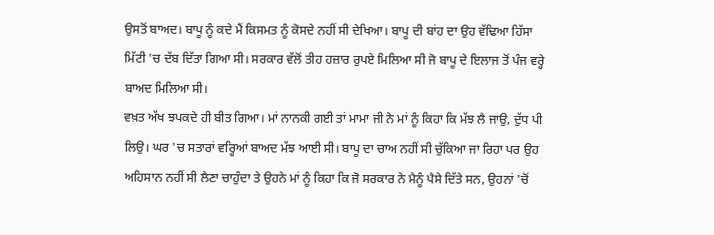ਉਸਤੋਂ ਬਾਅਦ। ਬਾਪੂ ਨੂੰ ਕਦੇ ਮੈਂ ਕਿਸਮਤ ਨੂੰ ਕੋਸਦੇ ਨਹੀਂ ਸੀ ਦੇਖਿਆ। ਬਾਪੂ ਦੀ ਬਾਂਹ ਦਾ ਉਹ ਵੱਢਿਆ ਹਿੱਸਾ ਮਿੱਟੀ 'ਚ ਦੱਬ ਦਿੱਤਾ ਗਿਆ ਸੀ। ਸਰਕਾਰ ਵੱਲੋਂ ਤੀਹ ਹਜ਼ਾਰ ਰੁਪਏ ਮਿਲਿਆ ਸੀ ਜੋ ਬਾਪੂ ਦੇ ਇਲਾਜ ਤੋਂ ਪੰਜ ਵਰ੍ਹੇ ਬਾਅਦ ਮਿਲਿਆ ਸੀ।
ਵਖ਼ਤ ਅੱਖ ਝਪਕਦੇ ਹੀ ਬੀਤ ਗਿਆ। ਮਾਂ ਨਾਨਕੀ ਗਈ ਤਾਂ ਮਾਮਾ ਜੀ ਨੇ ਮਾਂ ਨੂੰ ਕਿਹਾ ਕਿ ਮੱਝ ਲੈ ਜਾਉ, ਦੁੱਧ ਪੀ ਲਿਉ। ਘਰ 'ਚ ਸਤਾਰਾਂ ਵਰ੍ਹਿਆਂ ਬਾਅਦ ਮੱਝ ਆਈ ਸੀ। ਬਾਪੂ ਦਾ ਚਾਅ ਨਹੀਂ ਸੀ ਚੁੱਕਿਆ ਜਾ ਰਿਹਾ ਪਰ ਉਹ ਅਹਿਸਾਨ ਨਹੀਂ ਸੀ ਲੈਣਾ ਚਾਹੁੰਦਾ ਤੇ ਉਹਨੇ ਮਾਂ ਨੂੰ ਕਿਹਾ ਕਿ ਜੋ ਸਰਕਾਰ ਨੇ ਮੈਨੂੰ ਪੈਸੇ ਦਿੱਤੇ ਸਨ, ਉਹਨਾਂ 'ਚੋਂ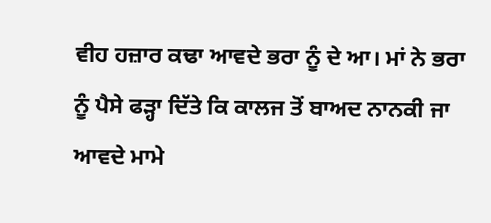ਵੀਹ ਹਜ਼ਾਰ ਕਢਾ ਆਵਦੇ ਭਰਾ ਨੂੰ ਦੇ ਆ। ਮਾਂ ਨੇ ਭਰਾ ਨੂੰ ਪੈਸੇ ਫੜ੍ਹਾ ਦਿੱਤੇ ਕਿ ਕਾਲਜ ਤੋਂ ਬਾਅਦ ਨਾਨਕੀ ਜਾ ਆਵਦੇ ਮਾਮੇ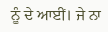ਨੂੰ ਦੇ ਆਈਂ। ਜੇ ਨਾ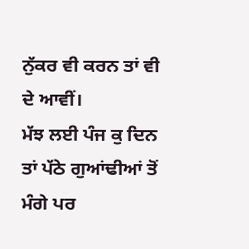ਨੁੱਕਰ ਵੀ ਕਰਨ ਤਾਂ ਵੀ ਦੇ ਆਵੀਂ।
ਮੱਝ ਲਈ ਪੰਜ ਕੁ ਦਿਨ ਤਾਂ ਪੱਠੇ ਗੁਆਂਢੀਆਂ ਤੋਂ ਮੰਗੇ ਪਰ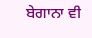ਬੇਗਾਨਾ ਵੀ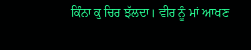ਕਿੰਨਾ ਕੁ ਚਿਰ ਝੱਲਦਾ। ਵੀਰ ਨੂੰ ਮਾਂ ਆਖਣ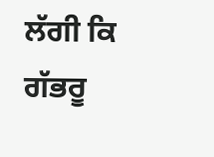ਲੱਗੀ ਕਿ ਗੱਭਰੂ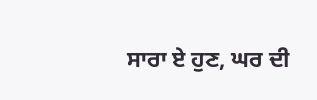ਸਾਰਾ ਏ ਹੁਣ, ਘਰ ਦੀ